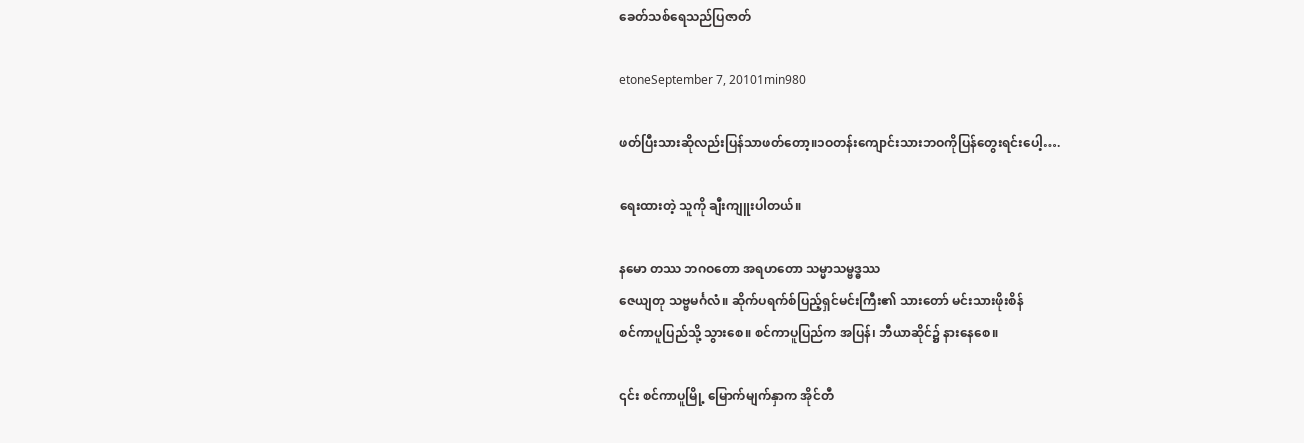ခေတ်သစ်ရေသည်ပြဇာတ်

etoneSeptember 7, 20101min980

ဖတ်ပြီးသားဆိုလည်းပြန်သာဖတ်တော့။၁ဝတန်းကျောင်းသားဘဝကိုပြန်တွေးရင်းပေါ့….

ရေးထားတဲ့ သူကို ချီးကျူးပါတယ်။

နမော တဿ ဘဂဝတော အရဟတော သမ္မာသမ္ဗဒ္ဓဿ
ဇေယျတု သဗ္ဗမင်္ဂလံ။ ဆိုက်ပရက်စ်ပြည့်ရှင်မင်းကြီး၏ သားတော် မင်းသားဖိုးစိန်
စင်ကာပူပြည်သို့ သွားစေ။ စင်ကာပူပြည်က အပြန်၊ ဘီယာဆိုင်၌ နားနေစေ။

၎င်း စင်ကာပူမြို့ မြောက်မျက်နှာက အိုင်တီ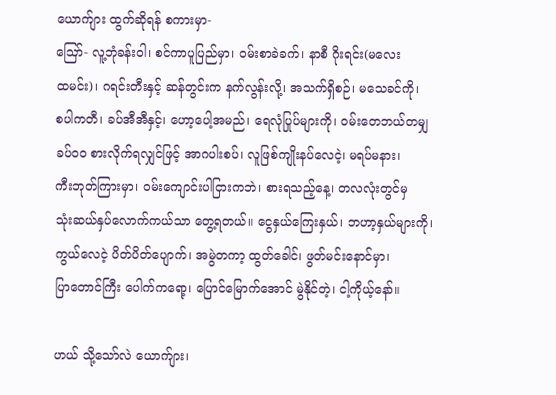ယောက်ျား ထွက်ဆိုရန် စကားမှာ-
ဪ- လူ့ဘုံခန်းဝါ၊ စင်ကာပူပြည်မှာ၊ ဝမ်းစာခဲခက်၊ နာစီ ဂိုးရင်း(မလေး
ထမင်း)၊ ဂရင်းတီးနှင့် ဆန်တွင်းက နက်လွန်းလို့၊ အသက်ရှိစဉ်၊ မသေခင်ကို၊
စပါကတီ၊ ခပ်အီအီနှင့်၊ ဟော့ပေါ့အမည်၊ ရေလုံပြုပ်များကို၊ ဝမ်းတေဘယ်တမျှ
ခပ်ဝဝ စားလိုက်ရလျှင်ဖြင့် အာဂပါးစပ်၊ လူဖြစ်ကျိုးနပ်လေငဲ့၊ မရပ်မနား၊
ကီးဘုတ်ကြားမှာ၊ ဝမ်းကျောင်းပါငြားကဘဲ၊ စားရသည့်နေ့၊ တလလုံးတွင်မှ
သုံးဆယ်နှပ်လောက်ကယ်သာ တွေ့ရတယ်။ ငွေနှယ်ကြေးနှယ်၊ ဘဟာ့နှယ်များကို၊
ကွယ်လေငဲ့ ပိတ်ပိတ်ပျောက်၊ အမွဲတကာ့ ထွတ်ခေါင်၊ ဖွတ်မင်းနောင်မှာ၊
ပြာတောင်ကြီး ပေါက်ကရော့၊ ပြောင်မြောက်အောင် မွဲနိုင်တဲ့၊ ငါ့ကိုယ့်နော်။

ဟယ် သို့သော်လဲ ယောက်ျား၊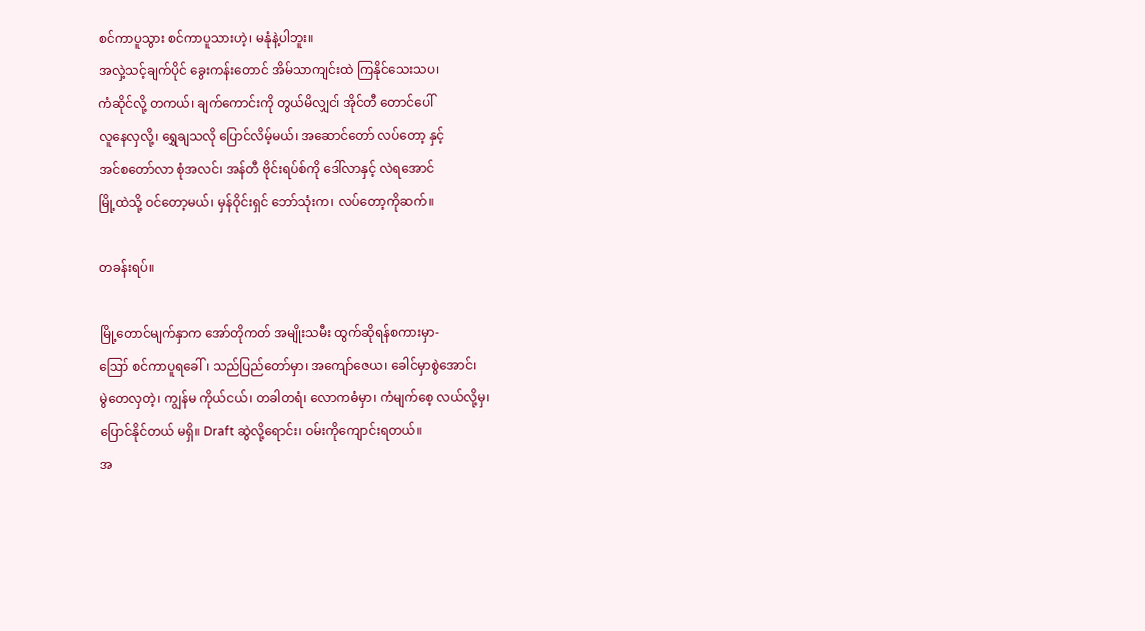စင်ကာပူသွား စင်ကာပူသားဟဲ့၊ မနုံနဲ့ပါဘူး။
အလှဲ့သင့်ချက်ပိုင် ခွေးကန်းတောင် အိမ်သာကျင်းထဲ ကြနိုင်သေးသပ၊
ကံဆိုင်လို့ တကယ်၊ ချက်ကောင်းကို တွယ်မိလျှင၊် အိုင်တီ တောင်ပေါ်
လူနေလှလို့၊ ရွှေချသလို ပြောင်လိမ့်မယ်၊ အဆောင်တော် လပ်တော့ နှင့်
အင်စတော်လာ စုံအလင်၊ အန်တီ ဗိုင်းရပ်စ်ကို ဒေါ်လာနှင့် လဲရအောင်
မြို့ထဲသို့ ဝင်တော့မယ်၊ မှန်ဝိုင်းရှင် ဘော်သုံးက၊ လပ်တော့ကိုဆက်။

တခန်းရပ်။

မြို့တောင်မျက်နှာက အော်တိုကတ် အမျိုးသမီး ထွက်ဆိုရန်စကားမှာ-
ဪ စင်ကာပူရခေါ်၊ သည်ပြည်တော်မှာ၊ အကျော်ဇေယ၊ ခေါင်မှာစွဲအောင်၊
မွဲတေလှတဲ့၊ ကျွန်မ ကိုယ်ငယ်၊ တခါတရံ၊ လောကဓံမှာ၊ ကံမျက်စေ့ လယ်လို့မှ၊
ပြောင်နိုင်တယ် မရှိ။ Draft ဆွဲလို့ရောင်း၊ ဝမ်းကိုကျောင်းရတယ်။
အ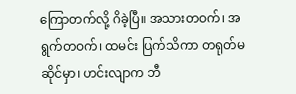ကြောတက်လို့ ဂိခဲ့ပြီ။ အသားတဝက်၊ အရွက်တဝက်၊ ထမင်း ပြက်သိကာ တရုတ်မ
ဆိုင်မှာ၊ ဟင်းလျာက ဘီ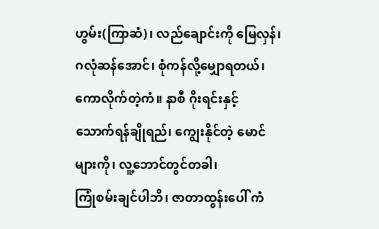ဟွမ်း(ကြာဆံ)၊ လည်ချောင်းကို မြေလှန်၊
ဂလုံဆန်အောင်၊ စုံကန်လို့မျှောရတယ်၊ ကောလိုက်တဲ့ကံ။ နာစီ ဂိုးရင်းနှင့်
သောက်ရန်ချိုရည်၊ ကျွေးနိုင်တဲ့ မောင်များကို၊ လူ့ဘောင်တွင်တခါ၊
ကြုံစမ်းချင်ပါဘိ၊ ဇာတာထွန်းပေါ် ကံ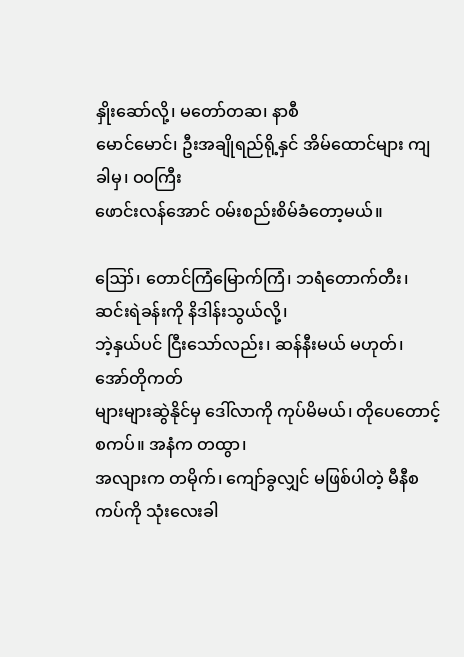နှိုးဆော်လို့၊ မတော်တဆ၊ နာစီ
မောင်မောင်၊ ဦးအချိုရည်ရို့နှင် အိမ်ထောင်များ ကျခါမှ၊ ဝဝကြီး
ဖောင်းလန်အောင် ဝမ်းစည်းစိမ်ခံတော့မယ်။

ဪ၊ တောင်ကြံမြောက်ကြံ၊ ဘရံတောက်တီး၊ ဆင်းရဲခန်းကို နိဒါန်းသွယ်လို့၊
ဘဲ့နှယ်ပင် ငြီးသော်လည်း၊ ဆန်နီးမယ် မဟုတ်၊ အော်တိုကတ်
များများဆွဲနိုင်မှ ဒေါ်လာကို ကုပ်မိမယ်၊ တိုပေတောင့် စကပ်။ အနံက တထွာ၊
အလျားက တမိုက်၊ ကျော်ခွလျှင် မဖြစ်ပါတဲ့ မီနီစကပ်ကို သုံးလေးခါ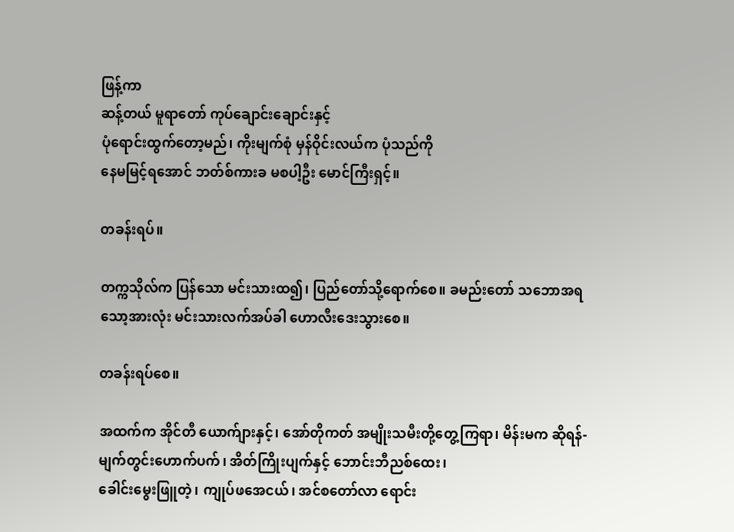ဖြန့်ကာ
ဆန့်တယ် မူရာတော် ကုပ်ချောင်းချောင်းနှင့်
ပုံရောင်းထွက်တော့မည်၊ ကိုးမျက်စုံ မှန်ဝိုင်းလယ်က ပုံသည်ကို
နေမမြင့်ရအောင် ဘတ်စ်ကားခ မစပါ့ဦး မောင်ကြီးရှင့်။

တခန်းရပ်။

တက္ကသိုလ်က ပြန်သော မင်းသားထ၍၊ ပြည်တော်သို့ရောက်စေ။ ခမည်းတော် သဘောအရ
သော့အားလုံး မင်းသားလက်အပ်ခါ ဟောလီးဒေးသွားစေ။

တခန်းရပ်စေ။

အထက်က အိုင်တီ ယောက်ျားနှင့်၊ အော်တိုကတ် အမျိုးသမီးတို့တွေ့ကြရာ၊ မိန်းမက ဆိုရန်-
မျက်တွင်းဟောက်ပက်၊ အိတ်ကြိုးပျက်နှင့် ဘောင်းဘီညစ်ထေး၊
ခေါင်းမွေးဖြူတဲ့၊ ကျုပ်ဖအေငယ်၊ အင်စတော်လာ ရောင်း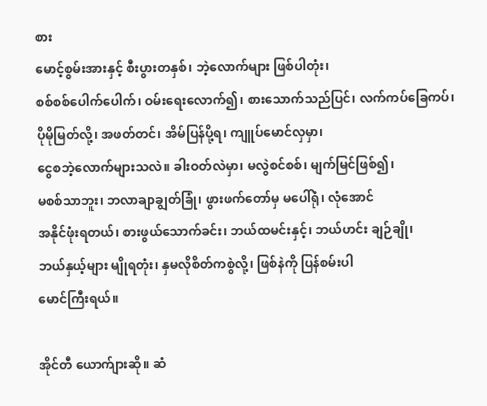စား
မောင့်စွမ်းအားနှင့် စီးပွားတနှစ်၊ ဘဲ့လောက်များ ဖြစ်ပါတုံး၊
စစ်စစ်ပေါက်ပေါက်၊ ဝမ်းရေးလောက်၍၊ စားသောက်သည်ပြင်၊ လက်ကပ်ခြေကပ်၊
ပိုမိုမြတ်လို့၊ အဖတ်တင်၊ အိမ်ပြန်ပို့ရ၊ ကျူပ်မောင်လှမှာ၊
ငွေစဘဲ့လောက်များသလဲ။ ခါးဝတ်လဲမှာ၊ မလွဲစင်စစ်၊ မျက်မြင်ဖြစ်၍၊
မစစ်သာဘူး၊ ဘလာချာချွတ်ခြုံ၊ ဖွားဖက်တော်မှ မပေါ်ရုံ၊ လုံအောင်
အနိုင်ဖုံးရတယ်၊ စားဖွယ်သောက်ခင်း၊ ဘယ်ထမင်းနှင့်၊ ဘယ်ဟင်း ချဉ်ချို၊
ဘယ်နှယ့်များ မျိုရတုံး၊ နှမလိုစိတ်ကစွဲလို့၊ ဖြစ်နဲကို ပြန်စမ်းပါ
မောင်ကြီးရယ်။

အိုင်တီ ယောက်ျားဆို။ ဆံ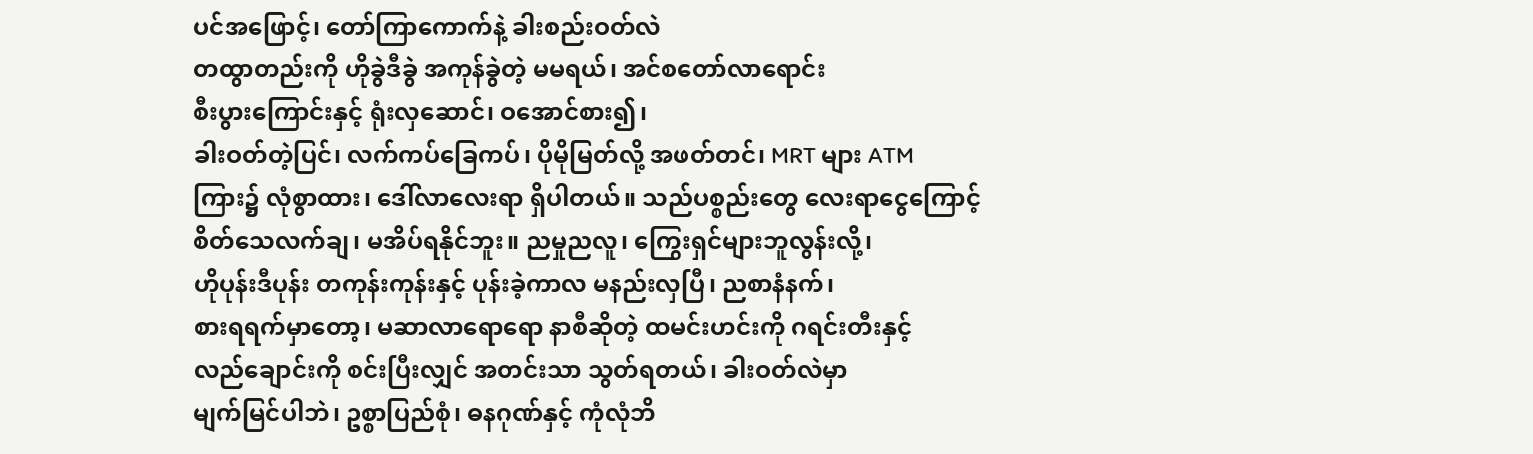ပင်အဖြောင့်၊ တော်ကြာကောက်နဲ့ ခါးစည်းဝတ်လဲ
တထွာတည်းကို ဟိုခွဲဒီခွဲ အကုန်ခွဲတဲ့ မမရယ်၊ အင်စတော်လာရောင်း
စီးပွားကြောင်းနှင့် ရုံးလှဆောင်၊ ဝအောင်စား၍၊
ခါးဝတ်တဲ့ပြင်၊ လက်ကပ်ခြေကပ်၊ ပိုမိုမြတ်လို့ အဖတ်တင်၊ MRT များ ATM
ကြား၌ လုံစွာထား၊ ဒေါ်လာလေးရာ ရှိပါတယ်။ သည်ပစ္စည်းတွေ လေးရာငွေကြောင့်
စိတ်သေလက်ချ၊ မအိပ်ရနိုင်ဘူး။ ညမှုညလူ၊ ကြွေးရှင်များဘူလွန်းလို့၊
ဟိုပုန်းဒီပုန်း တကုန်းကုန်းနှင့် ပုန်းခဲ့ကာလ မနည်းလှပြီ၊ ညစာနံနက်၊
စားရရက်မှာတော့၊ မဆာလာရောရော နာစီဆိုတဲ့ ထမင်းဟင်းကို ဂရင်းတီးနှင့်
လည်ချောင်းကို စင်းပြီးလျှင် အတင်းသာ သွတ်ရတယ်၊ ခါးဝတ်လဲမှာ
မျက်မြင်ပါဘဲ၊ ဥစ္စာပြည်စုံ၊ ဓနဂုဏ်နှင့် ကုံလုံဘိ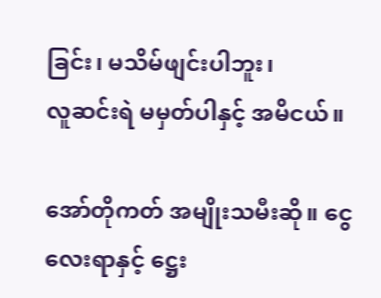ခြင်း၊ မသိမ်ဖျင်းပါဘူး၊
လူဆင်းရဲ မမှတ်ပါနှင့် အမိငယ်။

အော်တိုကတ် အမျိုးသမီးဆို။ ငွေလေးရာနှင့် ဋ္ဌေး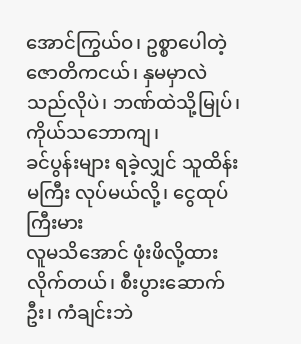အောင်ကြွယ်ဝ၊ ဥစ္စာပေါတဲ့
ဇောတိကငယ်၊ နှမမှာလဲ သည်လိုပဲ၊ ဘဏ်ထဲသို့မြုပ်၊ ကိုယ်သဘောကျ၊
ခင်ပွန်းများ ရခဲ့လျှင် သူထိန်းမကြီး လုပ်မယ်လို့၊ ငွေထုပ်ကြီးမား
လူမသိအောင် ဖုံးဖိလို့ထားလိုက်တယ်၊ စီးပွားဆောက်ဦး၊ ကံချင်းဘဲ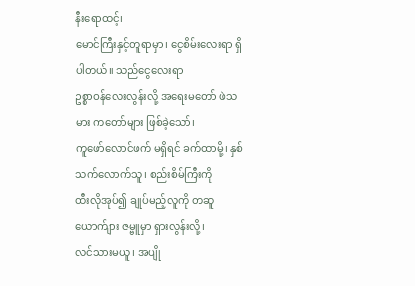နီးရောထင့်၊
မောင်ကြီးနှင့်တူရာမှာ၊ ငွေစိမ်းလေးရာ ရှိပါတယ်။ သည်ငွေလေးရာ
ဥစ္စာဝန်လေးလွန်းလို့ အရေးမတော် ဖဲသမား ကတော်များ ဖြစ်ခဲ့သော်၊
ကူဖော်လောင်ဖက် မရှိရင် ခက်ထာမို့၊ နှစ်သက်လောက်သူ၊ စည်းစိမ်ကြီးကို
ထီးလိုအုပ်၍ ချုပ်မည့်လူကို တဆူယောက်ျား ဇမ္ဗူမှာ ရှားလွန်းလို့၊
လင်သားမယူ၊ အပျို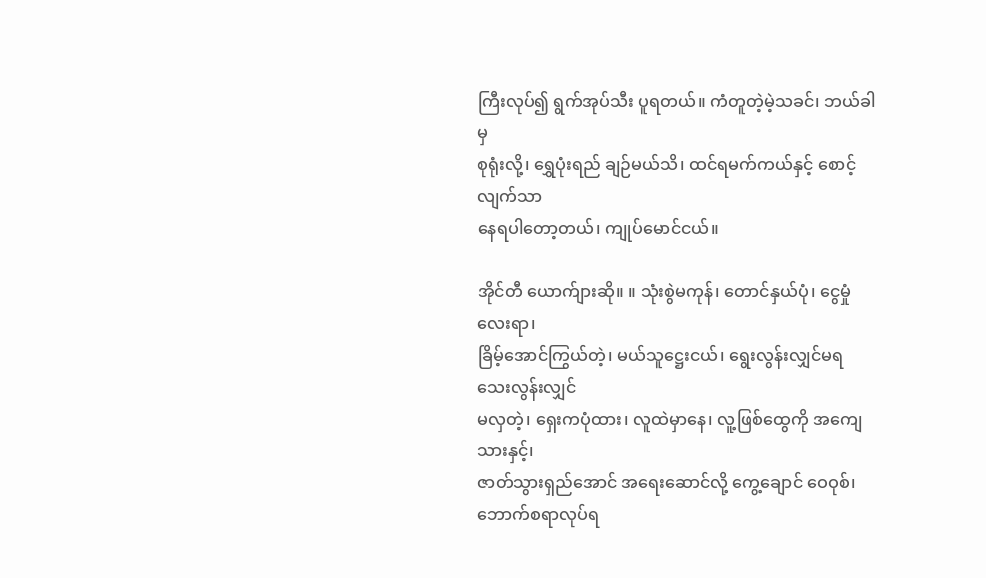ကြီးလုပ်၍ ရွက်အုပ်သီး ပူရတယ်။ ကံတူတဲ့မဲ့သခင်၊ ဘယ်ခါမှ
စုရုံးလို့၊ ရွှေပုံးရည် ချဉ်မယ်သိ၊ ထင်ရမက်ကယ်နှင့် စောင့်လျက်သာ
နေရပါတော့တယ်၊ ကျုပ်မောင်ငယ်။

အိုင်တီ ယောက်ျားဆို။ ။ သုံးစွဲမကုန်၊ တောင်နှယ်ပုံ၊ ငွေမှုံလေးရာ၊
ခြိမ့်အောင်ကြွယ်တဲ့၊ မယ်သူဋ္ဌေးငယ်၊ ရွေးလွန်းလျှင်မရ သေးလွန်းလျှင်
မလှတဲ့၊ ရှေးကပုံထား၊ လူထဲမှာနေ၊ လူ့ဖြစ်ထွေကို အကျေသားနှင့်၊
ဇာတ်သွားရှည်အောင် အရေးဆောင်လို့ ကွေ့ချောင် ဝေဝုစ်၊ ဘောက်စရာလုပ်ရ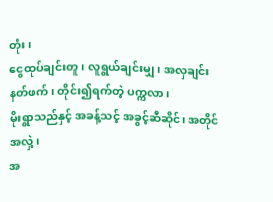တုံး၊
ငွေထုပ်ချင်းတူ၊ လူရွယ်ချင်းမျှ၊ အလှချင်းနတ်ဖက်၊ တိုင်း၍ရက်တဲ့ ပက္ကလာ၊
မိုးရွာသည်နှင့် အခန့်သင့် အခွင့်ဆီဆိုင်၊ အတိုင်အလှဲ့၊
အ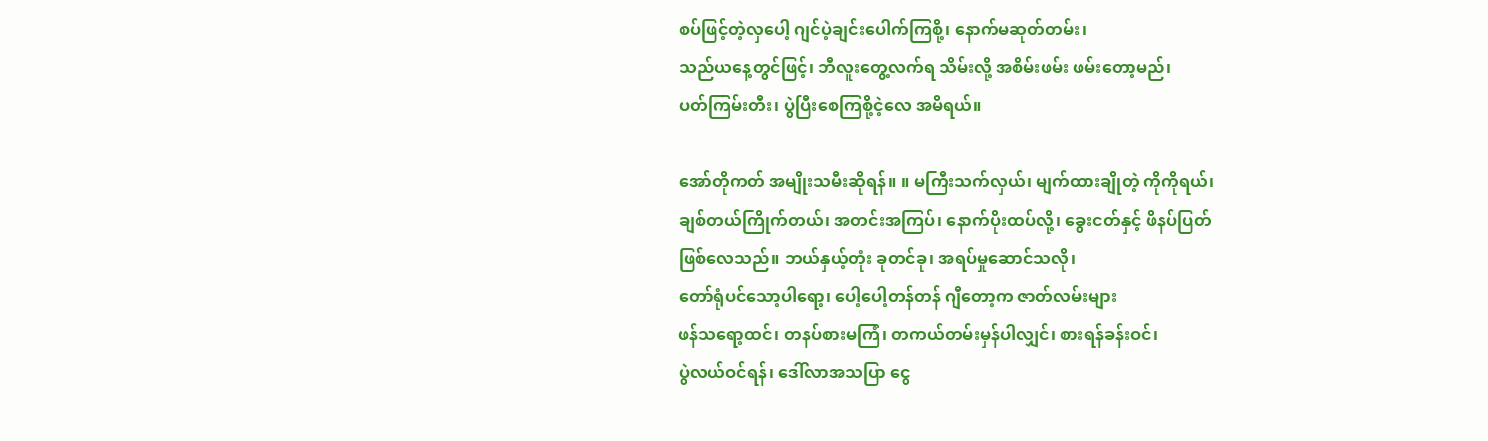စပ်ဖြင့်တဲ့လှပေါ့ ဂျင်ပဲ့ချင်းပေါက်ကြစို့၊ နောက်မဆုတ်တမ်း၊
သည်ယနေ့တွင်ဖြင့်၊ ဘီလူးတွေ့လက်ရ သိမ်းလို့ အစိမ်းဖမ်း ဖမ်းတော့မည်၊
ပတ်ကြမ်းတီး၊ ပွဲပြီးစေကြစို့ငဲ့လေ အမိရယ်။

အော်တိုကတ် အမျိုးသမီးဆိုရန်။ ။ မကြီးသက်လှယ်၊ မျက်ထားချိုတဲ့ ကိုကိုရယ်၊
ချစ်တယ်ကြိုက်တယ်၊ အတင်းအကြပ်၊ နောက်ပိုးထပ်လို့၊ ခွေးငတ်နှင့် ဖိနပ်ပြတ်
ဖြစ်လေသည်။ ဘယ်နှယ့်တုံး ခုတင်ခု၊ အရပ်မှုဆောင်သလို၊
တော်ရုံပင်သော့ပါရော့၊ ပေါ့ပေါ့တန်တန် ဂျီတော့က ဇာတ်လမ်းများ
ဖန်သရော့ထင်၊ တနပ်စားမကြံ၊ တကယ်တမ်းမှန်ပါလျှင်၊ စားရန်ခန်းဝင်၊
ပွဲလယ်ဝင်ရန်၊ ဒေါ်လာအသပြာ ငွေ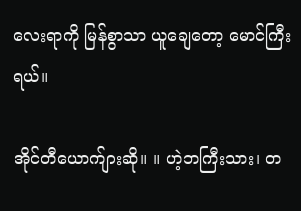လေးရာကို မြန်စွာသာ ယူချေတော့ မောင်ကြီးရယ်။

အိုင်တီယောက်ျားဆို။ ။ ဟဲ့ဘကြီးသား၊ တ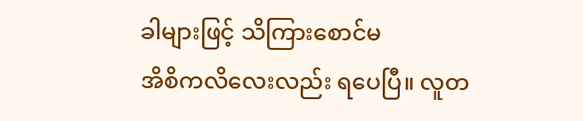ခါများဖြင့် သိကြားစောင်မ
အိစိကလိလေးလည်း ရပေပြီ။ လူတ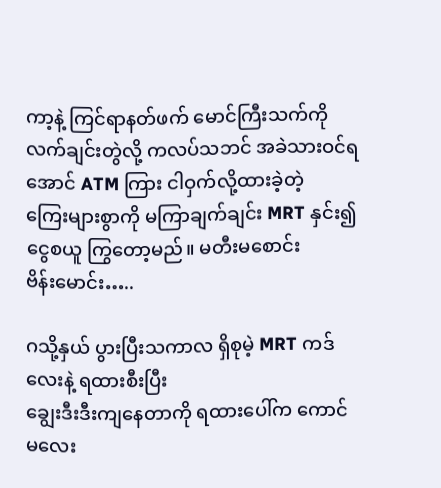ကာ့နဲ့ ကြင်ရာနတ်ဖက် မောင်ကြီးသက်ကို
လက်ချင်းတွဲလို့ ကလပ်သဘင် အခဲသားဝင်ရအောင် ATM ကြား ငါဝှက်လို့ထားခဲ့တဲ့
ကြေးများစွာကို မကြာချက်ချင်း MRT နှင်း၍ ငွေစယူ ကြွတော့မည်။ မတီးမစောင်း
ဗိန်းမောင်း…..

ဂသို့နှယ် ပွားပြီးသကာလ ရှိစုမဲ့ MRT ကဒ်လေးနဲ့ ရထားစီးပြီး
ချွေးဒီးဒီးကျနေတာကို ရထားပေါ်က ကောင်မလေး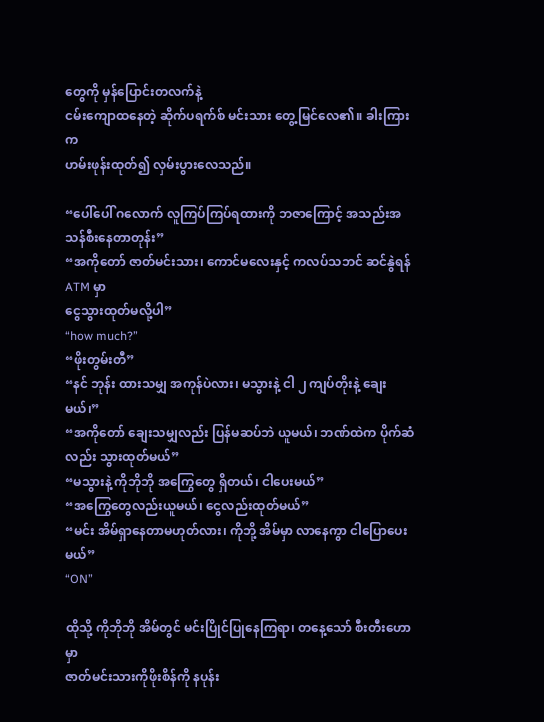တွေကို မှန်ပြောင်းတလက်နဲ့
ငမ်းကျောထနေတဲ့ ဆိုက်ပရက်စ် မင်းသား တွေ့မြင်လေ၏။ ခါးကြားက
ဟမ်းဖုန်းထုတ်၍ လှမ်းပွားလေသည်။

“ပေါ်ပေါ် ဂလောက် လူကြပ်ကြပ်ရထားကို ဘဇာကြောင့် အသည်းအသန်စီးနေတာတုန်း”
“အကိုတော် ဇာတ်မင်းသား၊ ကောင်မလေးနှင့် ကလပ်သဘင် ဆင်နွဲရန် ATM မှာ
ငွေသွားထုတ်မလို့ပါ”
“how much?”
“ဖိုးတွမ်းတီ”
“နင် ဘုန်း ထားသမျှ အကုန်ပဲလား၊ မသွားနဲ့ ငါ ၂ ကျပ်တိုးနဲ့ ချေးမယ်၊”
“အကိုတော် ချေးသမျှလည်း ပြန်မဆပ်ဘဲ ယူမယ်၊ ဘဏ်ထဲက ပိုက်ဆံလည်း သွားထုတ်မယ်”
“မသွားနဲ့ ကိုဘိုဘို အကြွေတွေ ရှိတယ်၊ ငါပေးမယ်”
“အကြွေတွေလည်းယူမယ်၊ ငွေလည်းထုတ်မယ်”
“မင်း အိမ်ရှာနေတာမဟုတ်လား၊ ကိုဘို့ အိမ်မှာ လာနေကွာ ငါပြောပေးမယ်”
“ON”

ထိုသို့ ကိုဘိုဘို အိမ်တွင် မင်းပြိုင်ပြုနေကြရာ၊ တနေ့သော် စီးတီးဟောမှာ
ဇာတ်မင်းသားကိုဖိုးစိန်ကို နပုန်း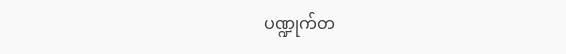ပဏ္ဍုက်တ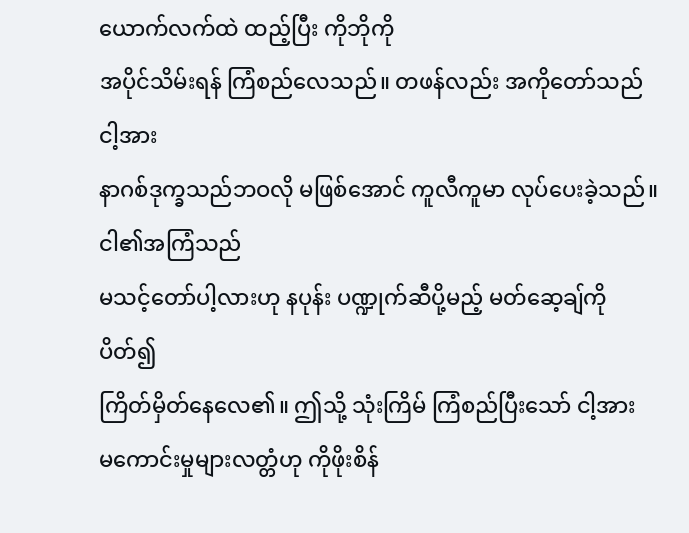ယောက်လက်ထဲ ထည့်ပြီး ကိုဘိုကို
အပိုင်သိမ်းရန် ကြံစည်လေသည်။ တဖန်လည်း အကိုတော်သည် ငါ့အား
နာဂစ်ဒုက္ခသည်ဘဝလို မဖြစ်အောင် ကူလီကူမာ လုပ်ပေးခဲ့သည်။ ငါ၏အကြံသည်
မသင့်တော်ပါ့လားဟု နပုန်း ပဏ္ဍုက်ဆီပို့မည့် မတ်ဆေ့ချ်ကိုပိတ်၍
ကြိတ်မှိတ်နေလေ၏။ ဤသို့ သုံးကြိမ် ကြံစည်ပြီးသော် ငါ့အား
မကောင်းမှုများလတ္တံဟု ကိုဖိုးစိန်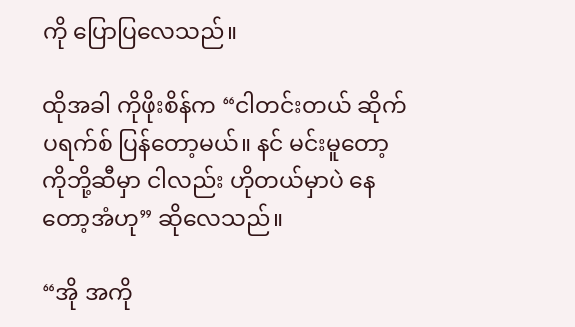ကို ပြောပြလေသည်။

ထိုအခါ ကိုဖိုးစိန်က “ငါတင်းတယ် ဆိုက်ပရက်စ် ပြန်တော့မယ်။ နင် မင်းမူတော့
ကိုဘို့ဆီမှာ ငါလည်း ဟိုတယ်မှာပဲ နေတော့အံဟု” ဆိုလေသည်။

“အို အကို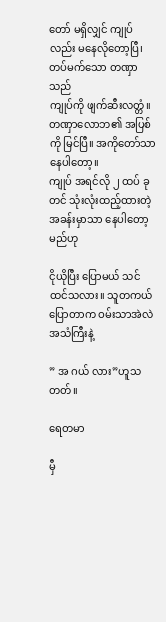တော် မရှိလျှင် ကျုပ်လည်း မနေလိုတော့ပြီ၊ တပ်မက်သော တဏှာသည်
ကျုပ်ကို ဖျက်ဆီးလတ္တံ။ တဏှာလောဘ၏ အပြစ်ကို မြင်ပြီ။ အကိုတော်သာ နေပါတော့။
ကျုပ် အရင်လို ၂ ထပ် ခုတင် သုံးလုံးထည့်ထားတဲ့ အခန်းမှာသာ နေပါတော့မည်ဟု

ငိုယိုပြီး ပြောမယ် သင်ထင်သလား။ သူတကယ်ပြောတာက ဝမ်းသာအဲလဲ အသံကြီးနဲ့

” အ ဂယ် လား”ဟူသတတ်။

ရေတမာ

မှီ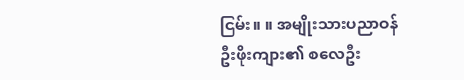ငြမ်း။ ။ အမျိုးသားပညာဝန် ဦးဖိုးကျား၏ စလေဦး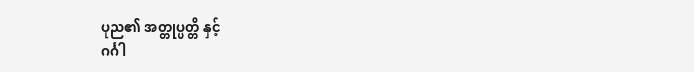ပုည၏ အတ္တုပ္ပတ္တိ နှင့်
ဂင်္ဂါ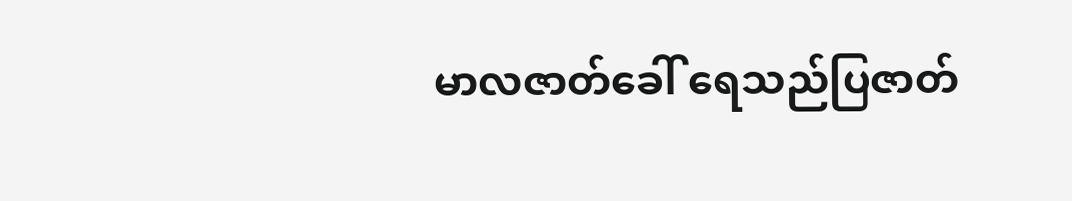မာလဇာတ်ခေါ် ရေသည်ပြဇာတ်